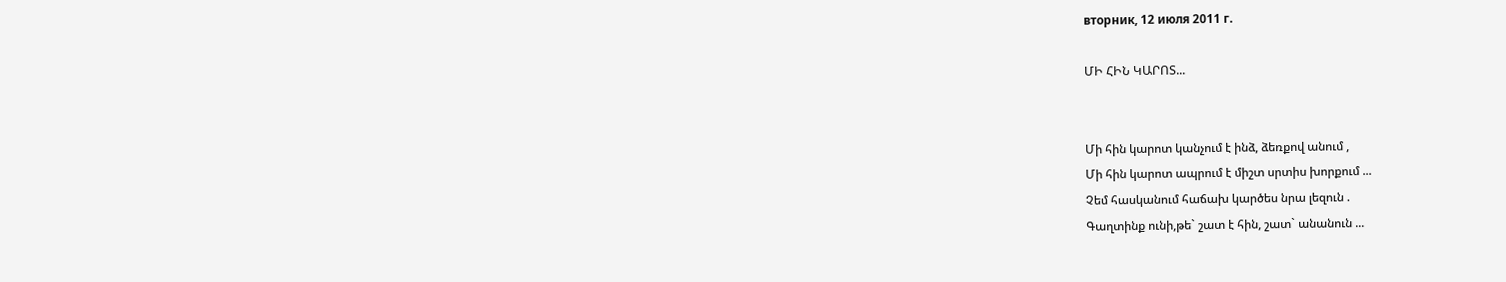вторник, 12 июля 2011 г.

ՄԻ ՀԻՆ ԿԱՐՈՏ...


Մի հին կարոտ կանչում է ինձ, ձեռքով անում ,
Մի հին կարոտ ապրում է միշտ սրտիս խորքում ...
Չեմ հասկանում հաճախ կարծես նրա լեզուն .
Գաղտինք ունի,թե` շատ է հին, շատ` անանուն ...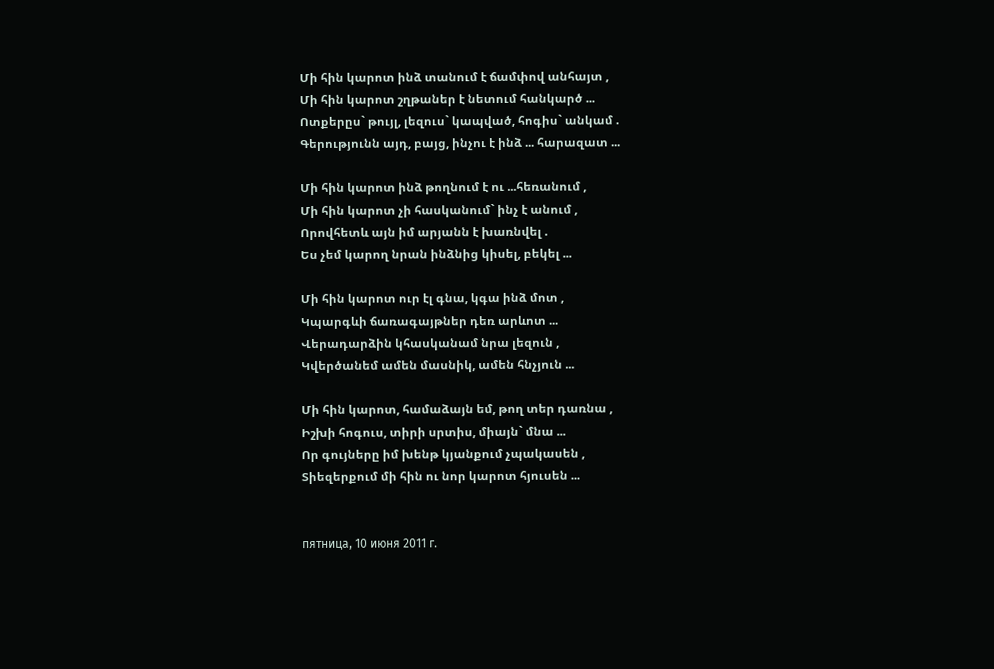Մի հին կարոտ ինձ տանում է ճամփով անհայտ ,
Մի հին կարոտ շղթաներ է նետում հանկարծ ...
Ոտքերըս` թույլ, լեզուս` կապված, հոգիս` անկամ .
Գերությունն այդ, բայց, ինչու է ինձ ... հարազատ ...

Մի հին կարոտ ինձ թողնում է ու ...հեռանում ,
Մի հին կարոտ չի հասկանում` ինչ է անում ,
Որովհետև այն իմ արյանն է խառնվել .
Ես չեմ կարող նրան ինձնից կիսել, բեկել ...

Մի հին կարոտ ուր էլ գնա, կգա ինձ մոտ ,
Կպարգևի ճառագայթներ դեռ արևոտ ...
Վերադարձին կհասկանամ նրա լեզուն ,
Կվերծանեմ ամեն մասնիկ, ամեն հնչյուն ...

Մի հին կարոտ, համաձայն եմ, թող տեր դառնա ,
Իշխի հոգուս, տիրի սրտիս, միայն` մնա ...
Որ գույները իմ խենթ կյանքում չպակասեն ,
Տիեզերքում մի հին ու նոր կարոտ հյուսեն ...


пятница, 10 июня 2011 г.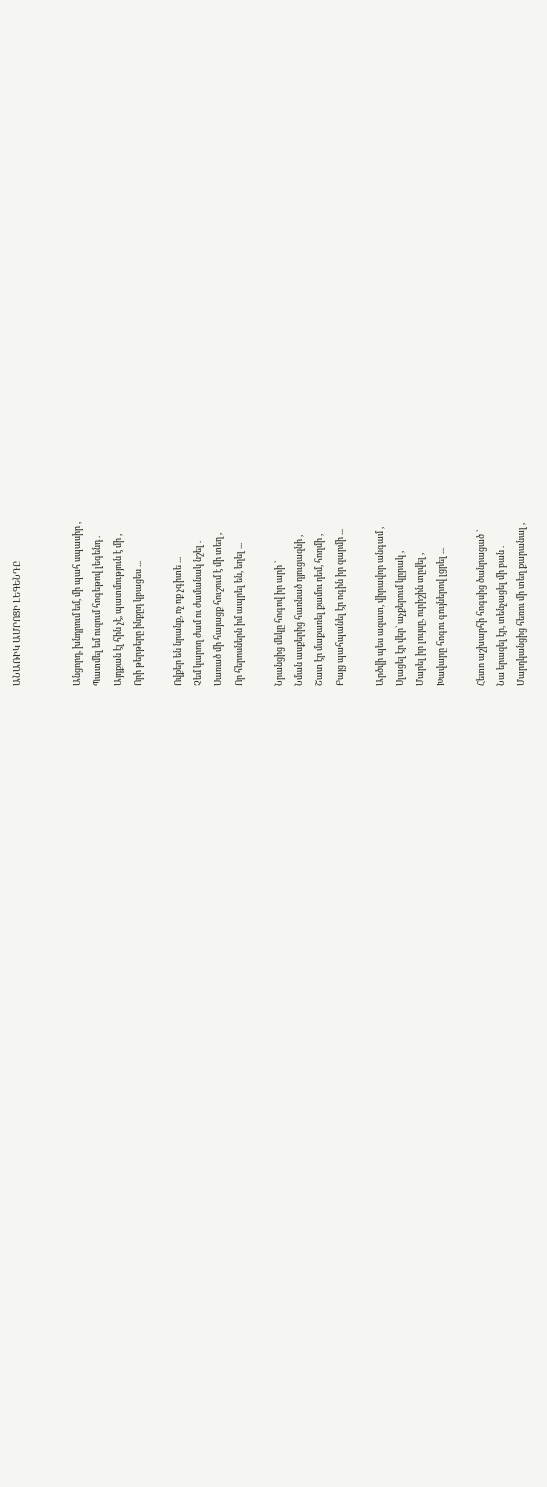ԱՆԱՌԻԿ ԱՄՐՈՑԻ ԼԵԳԵՆԴԸ


Անցորդ, խնդրում եմ, մի պահ սպասիր ,
Պատմել եմ ուզում հոգեթով լեգենդ .
Այդքան էլ հին չէ, պատմություն է մի ,
Որի թերթերը ինքըդ կբացես ...

Ովքեր են նրանք, ոչ ոք չգիտե ...
Չեմ կարող ժամ ու ժամանակ նշել .
Սառած մի հայացք հուշում է մի տեղ ,
Որ հերոսներն իմ ապրել են, եղել ...

Նրանցից մեկը հոգով իր արի `
Նման ասքերից հառնած դյուցազնի ,
Շատ էր մաքառել քամու դեմ, հողմի ,
Բայց պահպանել էր ոգին իր զարմի ...

Արծվի պես ազատ, վիրավոր անգամ ,
Սլացել էր վեր` աչքերում կըրակ ,
Մարել իր լույսը, ուրիշին տըվել ,
Խավարը հոգու գույներով լցրել ...

Հետո աշխարհի հոգսից ծանրացած `
Նա երազել էր, տենչացել մի բան .
Մարդկանցից հեռու մի տեղ քարանալ ,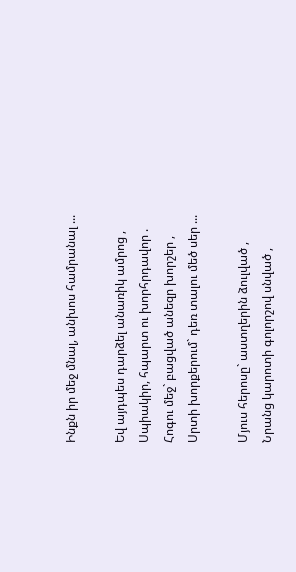Ինքն իր մեջ մնալ, անխոս համրանալ ...

Եվ այդպես դարձել անառիկ ամրոց ,
Սպիակիր, հպարտ ու խորհրդավոր .
Հոգու մեջ` բացված անեզր խորշեր ,
Սրտի խորքերում` դեռ տալու մեծ սեր ...

Մյուս հերոսը` աստղերին ձուլված ,
Նրանց կարոտի գոլորշով սնված ,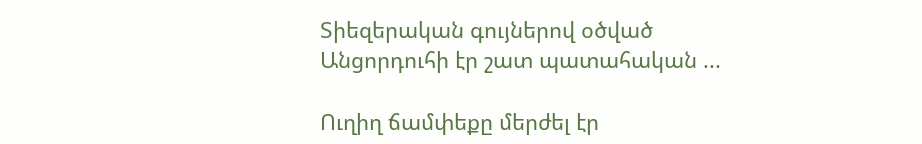Տիեզերական գույներով օծված
Անցորդուհի էր շատ պատահական ...

Ուղիղ ճամփեքը մերժել էր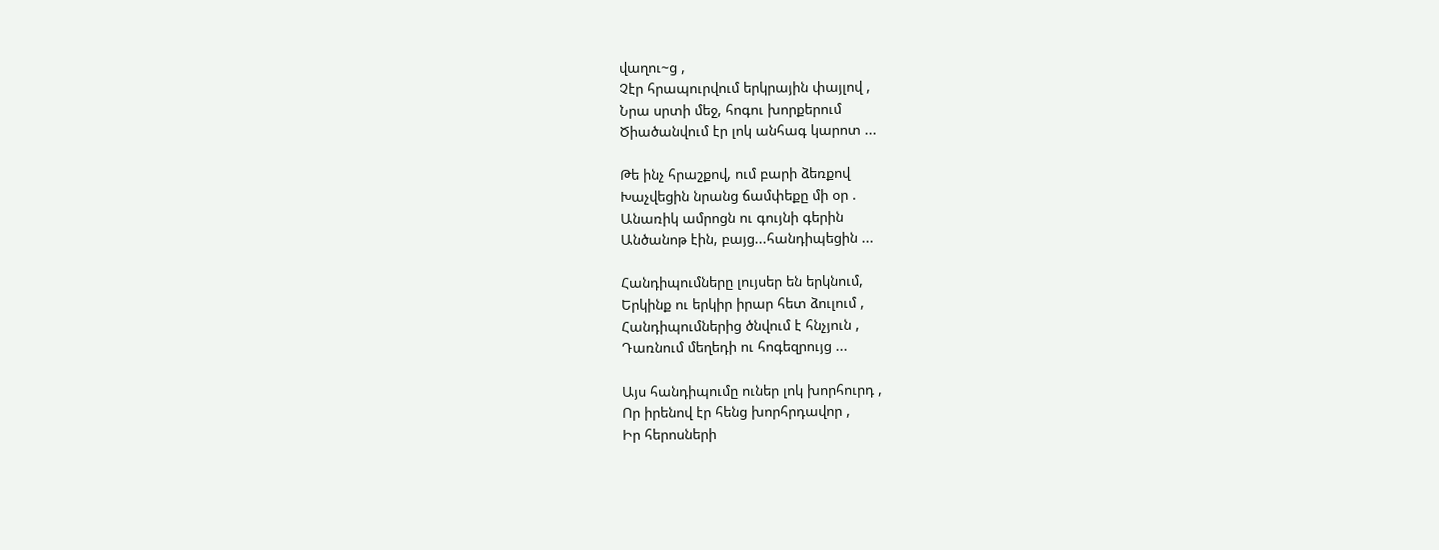վաղու~ց ,
Չէր հրապուրվում երկրային փայլով ,
Նրա սրտի մեջ, հոգու խորքերում
Ծիածանվում էր լոկ անհագ կարոտ ...

Թե ինչ հրաշքով, ում բարի ձեռքով
Խաչվեցին նրանց ճամփեքը մի օր .
Անառիկ ամրոցն ու գույնի գերին
Անծանոթ էին, բայց...հանդիպեցին ...

Հանդիպումները լույսեր են երկնում,
Երկինք ու երկիր իրար հետ ձուլում ,
Հանդիպումներից ծնվում է հնչյուն ,
Դառնում մեղեդի ու հոգեզրույց ...

Այս հանդիպումը ուներ լոկ խորհուրդ ,
Որ իրենով էր հենց խորհրդավոր ,
Իր հերոսների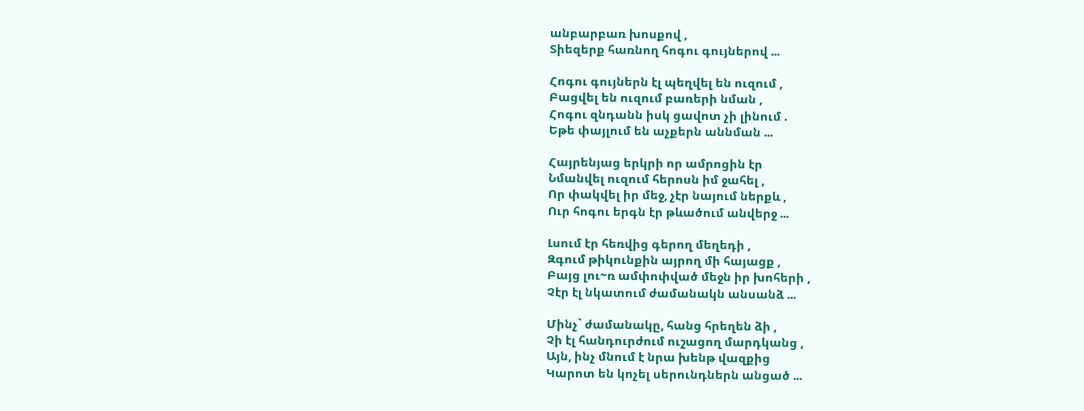անբարբառ խոսքով ,
Տիեզերք հառնող հոգու գույներով ...

Հոգու գույներն էլ պեղվել են ուզում ,
Բացվել են ուզում բառերի նման ,
Հոգու զնդանն իսկ ցավոտ չի լինում .
Եթե փայլում են աչքերն աննման ...

Հայրենյաց երկրի որ ամրոցին էր
Նմանվել ուզում հերոսն իմ ջահել ,
Որ փակվել իր մեջ, չէր նայում ներքև ,
Ուր հոգու երգն էր թևածում անվերջ ...

Լսում էր հեռվից գերող մեղեդի ,
Զգում թիկունքին այրող մի հայացք ,
Բայց լու~ռ ամփոփված մեջն իր խոհերի ,
Չէր էլ նկատում ժամանակն անսանձ ...

Մինչ` ժամանակը, հանց հրեղեն ձի ,
Չի էլ հանդուրժում ուշացող մարդկանց ,
Այն, ինչ մնում է նրա խենթ վազքից
Կարոտ են կոչել սերունդներն անցած ...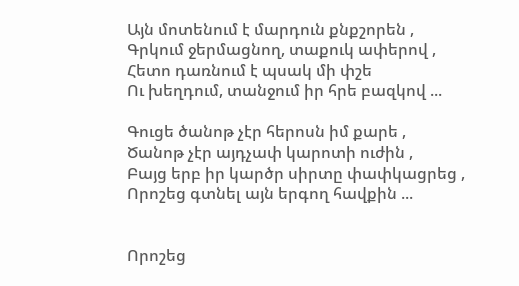Այն մոտենում է մարդուն քնքշորեն ,
Գրկում ջերմացնող, տաքուկ ափերով ,
Հետո դառնում է պսակ մի փշե
Ու խեղդում, տանջում իր հրե բազկով ...

Գուցե ծանոթ չէր հերոսն իմ քարե ,
Ծանոթ չէր այդչափ կարոտի ուժին ,
Բայց երբ իր կարծր սիրտը փափկացրեց ,
Որոշեց գտնել այն երգող հավքին ...


Որոշեց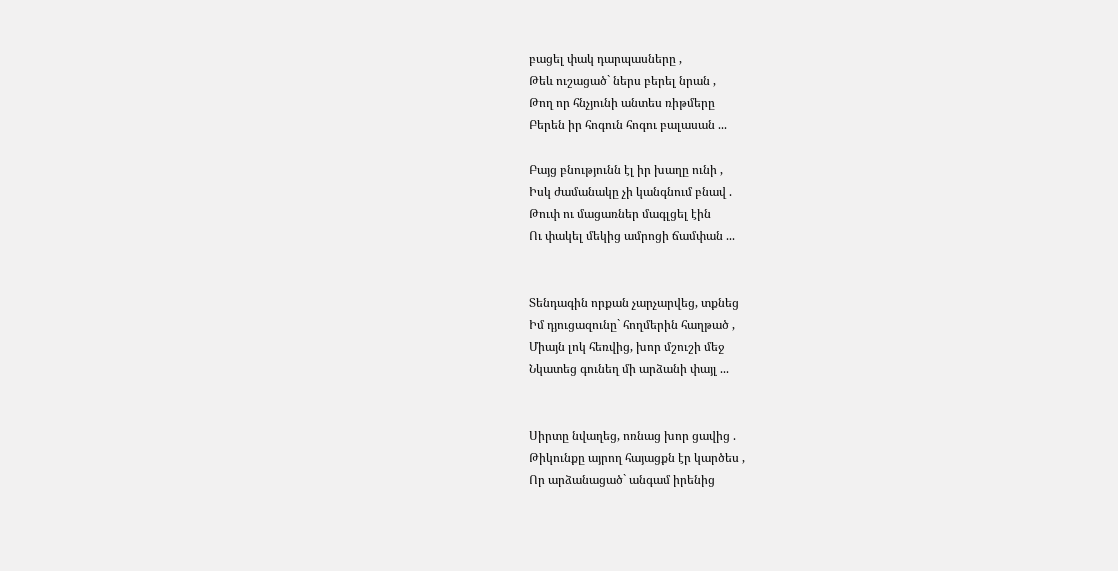բացել փակ դարպասները ,
Թեև ուշացած` ներս բերել նրան ,
Թող որ հնչյունի անտես ռիթմերը
Բերեն իր հոգուն հոգու բալասան ...

Բայց բնությունն էլ իր խաղը ունի ,
Իսկ ժամանակը չի կանգնում բնավ .
Թուփ ու մացառներ մագլցել էին
Ու փակել մեկից ամրոցի ճամփան ...


Տենդագին որքան չարչարվեց, տքնեց
Իմ դյուցազունը` հողմերին հաղթած ,
Միայն լոկ հեռվից, խոր մշուշի մեջ
Նկատեց գունեղ մի արձանի փայլ ...


Սիրտը նվաղեց, ոռնաց խոր ցավից .
Թիկունքը այրող հայացքն էր կարծես ,
Որ արձանացած` անգամ իրենից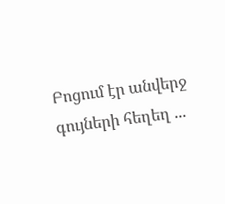Բոցում էր անվերջ գույների հեղեղ ...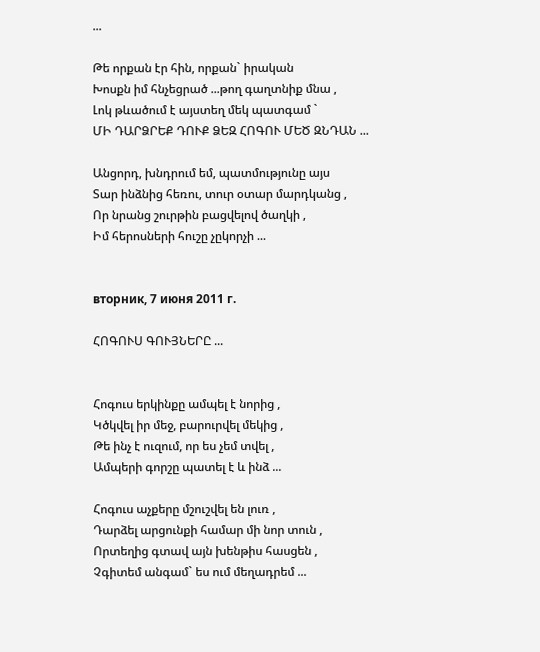...

Թե որքան էր հին, որքան` իրական
Խոսքն իմ հնչեցրած ...թող գաղտնիք մնա ,
Լոկ թևածում է այստեղ մեկ պատգամ `
ՄԻ ԴԱՐՁՐԵՔ ԴՈՒՔ ՁԵԶ ՀՈԳՈՒ ՄԵԾ ԶՆԴԱՆ ...

Անցորդ, խնդրում եմ, պատմությունը այս
Տար ինձնից հեռու, տուր օտար մարդկանց ,
Որ նրանց շուրթին բացվելով ծաղկի ,
Իմ հերոսների հուշը չըկորչի ...


вторник, 7 июня 2011 г.

ՀՈԳՈՒՍ ԳՈՒՅՆԵՐԸ ...


Հոգուս երկինքը ամպել է նորից ,
Կծկվել իր մեջ, բարուրվել մեկից ,
Թե ինչ է ուզում, որ ես չեմ տվել ,
Ամպերի գորշը պատել է և ինձ ...

Հոգուս աչքերը մշուշվել են լուռ ,
Դարձել արցունքի համար մի նոր տուն ,
Որտեղից գտավ այն խենթիս հասցեն ,
Չգիտեմ անգամ` ես ում մեղադրեմ ...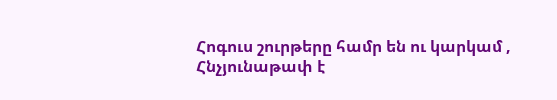Հոգուս շուրթերը համր են ու կարկամ ,
Հնչյունաթափ է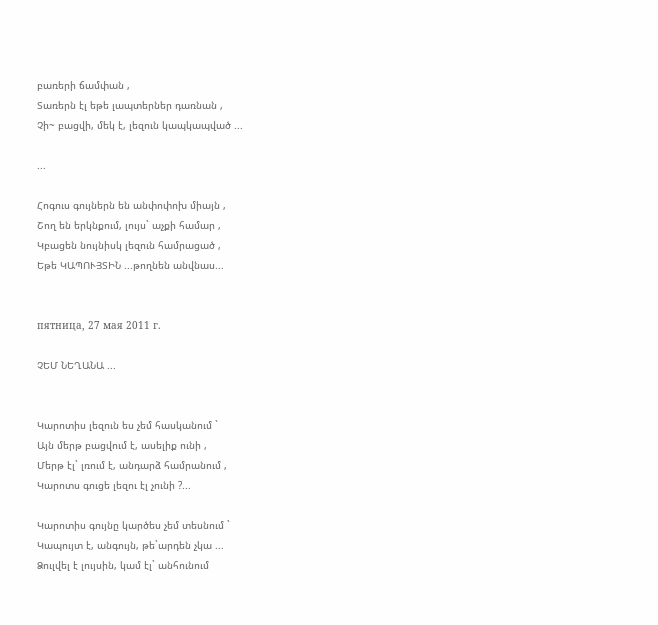բառերի ճամփան ,
Տառերն էլ եթե լապտերներ դառնան ,
Չի~ բացվի, մեկ է, լեզուն կապկապված ...

...

Հոգուս գույներն են անփոփոխ միայն ,
Շող են երկնքում, լույս` աչքի համար ,
Կբացեն նույնիսկ լեզուն համրացած ,
Եթե ԿԱՊՈՒՅՏԻՆ ...թողնեն անվնաս...


пятница, 27 мая 2011 г.

ՉԵՄ ՆԵՂԱՆԱ ...


Կարոտիս լեզուն ես չեմ հասկանում `
Այն մերթ բացվում է, ասելիք ունի ,
Մերթ էլ` լռում է, անդարձ համրանում ,
Կարոտս գուցե լեզու էլ չունի ?...

Կարոտիս գույնը կարծես չեմ տեսնում `
Կապույտ է, անգույն, թե`արդեն չկա ...
Ձուլվել է լույսին, կամ էլ` անհունում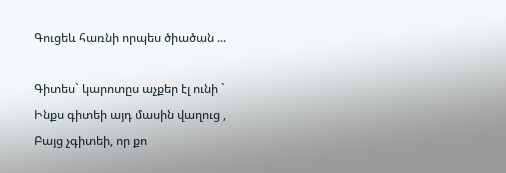Գուցեև հառնի որպես ծիածան ...

Գիտես` կարոտըս աչքեր էլ ունի `
Ինքս գիտեի այդ մասին վաղուց ,
Բայց չգիտեի, որ քո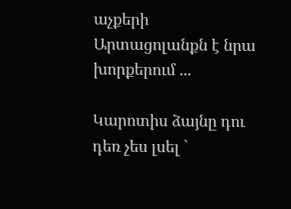աչքերի
Արտացոլանքն է նրա խորքերում ...

Կարոտիս ձայնը դու դեռ չես լսել `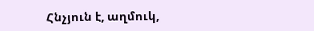Հնչյուն է, աղմուկ,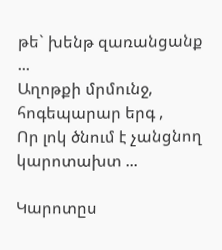թե` խենթ զառանցանք ...
Աղոթքի մրմունջ, հոգեպարար երգ ,
Որ լոկ ծնում է չանցնող կարոտախտ ...

Կարոտըս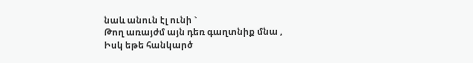նաև անուն էլ ունի `
Թող առայժմ այն դեռ գաղտնիք մնա ,
Իսկ եթե հանկարծ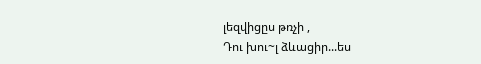լեզվիցըս թռչի ,
Դու խու~լ ձևացիր...ես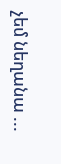չեմ նեղանա ...